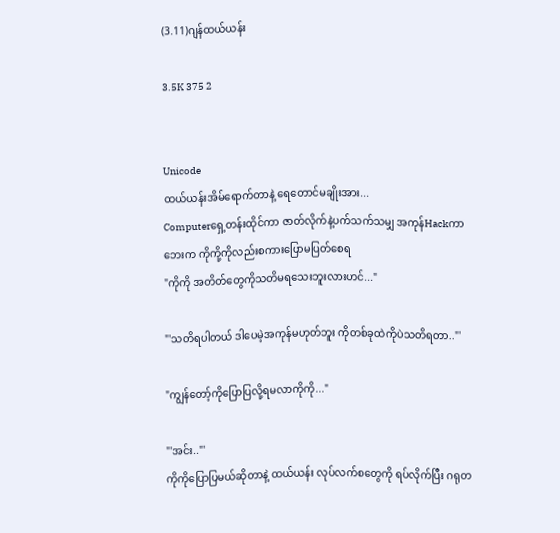(3.11)ဂျန်ထယ်ယန်း

3.5K 375 2


Unicode
ထယ်ယန်းအိမ်ရောက်တာနဲ့ ရေတောင်မချိုးအား...
Computerရှေ့တန်းထိုင်ကာ ဇာတ်လိုက်နဲ့ပက်သက်သမျှ အကုန်Hackကာ ဘေးက ကိုကို့ကိုလည်းစကားပြောမပြတ်စေရ
"ကိုကို အတိတ်တွေကိုသတိမရသေးဘူးလားဟင်..."

"'သတိရပါတယ် ဒါပေမဲ့အကုန်မဟုတ်ဘူး ကိုတစ်ခုထဲကိုပဲသတိရ‌‌တာ.."'

"ကျွန်တော့်ကိုပြောပြလို့ရမလာကိုကို..."

"'အင်း.."'
ကိုကိုပြောပြမယ်ဆိုတာနဲ့ ထယ်ယန်း လုပ်လက်စတွေကို ရပ်လိုက်ပြီး ဂရုတ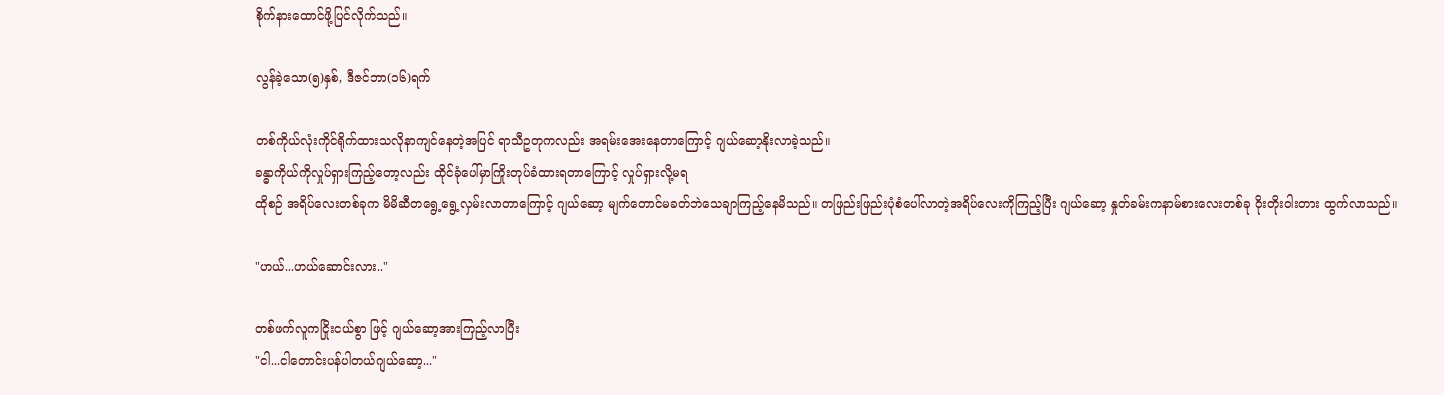စိုက်နားထောင်ဖို့ပြင်လိုက်သည်။

လွန်ခဲ့သော(၅)နှစ်, ဒီ‌ဇင်ဘာ(၁၆)ရက်

တစ်ကိုယ်လုံးကိုင်ရိုက်ထားသလိုနာကျင်နေတဲ့အပြင် ရာသီဥတုကလည်း အရမ်းအေးနေတာကြောင့် ဂျယ်ဆော့နိုးလာခဲ့သည်။
ခန္ဓာကိုယ်ကိုလှုပ်ရှားကြည့်တော့လည်း ထိုင်ခုံပေါ်မှာကြိုးတုပ်ခံထားရတာကြောင့် လှုပ်ရှားလို့မရ
ထိုစဉ် အရိပ်လေးတစ်ခုက မိမိဆီတရွေ့ရွေ့လှမ်းလာတာ‌ကြောင့် ဂျယ်ဆော့ မျက်တောင်မခတ်ဘဲသေချာကြည့်နေမိသည်။ တဖြည်းဖြည်းပုံစံပေါ်လာတဲ့အရိပ်လေးကိုကြည့်ပြီး ဂျယ်ဆော့ နှုတ်ခမ်းကနာမ်စားလေးတစ်ခု ဝိုးတိုးဝါးတား ထွက်လာသည်။

"ဟယ်...ဟယ်ဆောင်းလား.."

တစ်ဖက်လူကငြိုးငယ်စွာ ဖြင့် ဂျယ်ဆော့အားကြည့်လာပြီး
"ငါ...ငါတောင်းပန်ပါတယ်ဂျယ်ဆော့..."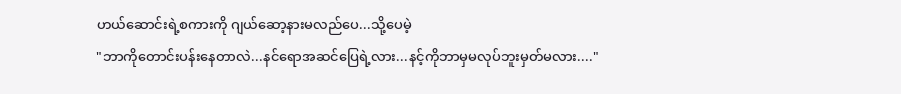ဟယ်ဆောင်းရဲ့စကားကို ဂျယ်ဆော့နားမလည်ပေ...သို့ပေမဲ့
"ဘာကိုတောင်းပန်းနေတာလဲ...နင်ရောအဆင်ပြေရဲ့လား...နင့်ကိုဘာမှမလုပ်ဘူးမှတ်မလား...."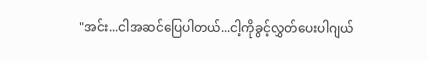"အင်း...ငါအဆင်ပြေပါတယ်...ငါ့ကိုခွင့်လွှတ်ပေးပါဂျယ်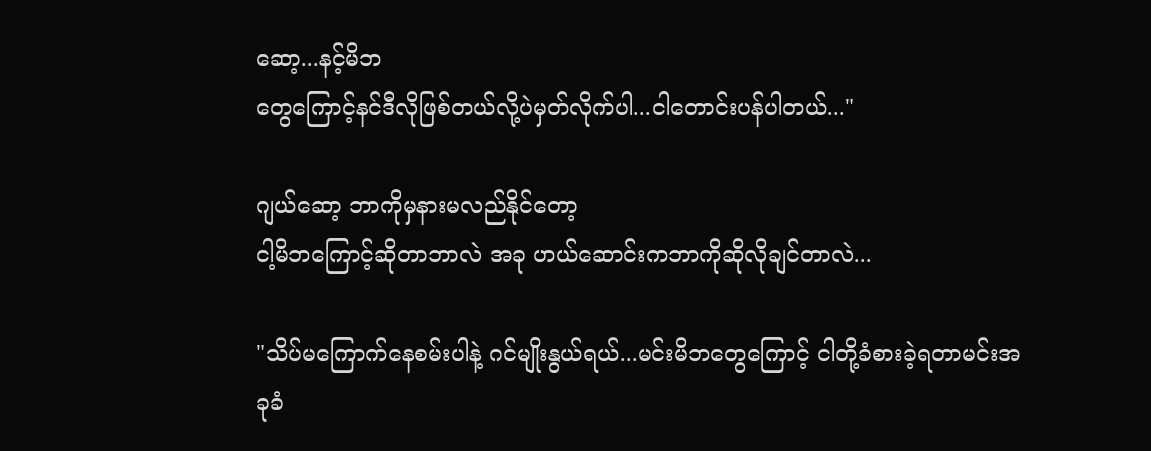ဆော့...နင့်မိဘ‌
တွေကြောင့်နင်ဒီလိုဖြစ်တယ်လို့ပဲမှတ်လိုက်ပါ...ငါတောင်းပန်ပါတယ်..."

ဂျယ်ဆော့ ဘာကိုမှနားမလည်နိုင်တော့
ငါ့မိဘကြောင့်ဆိုတာဘာလဲ အခု ဟယ်ဆောင်းကဘာကိုဆိုလိုချင်တာလဲ...

"သိပ်မကြောက်နေစမ်းပါနဲ့ ဂင်မျိုး‌နွယ်ရယ်...မင်းမိဘတွေကြောင့် ငါတို့ခံစားခဲ့ရတာမင်းအခုခံ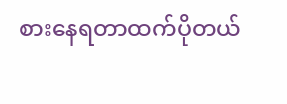စားနေရတာထက်ပိုတယ်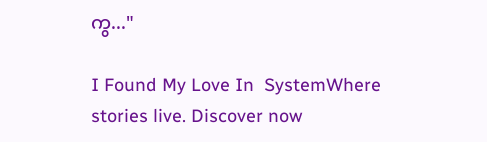ကွ..."

I Found My Love In  SystemWhere stories live. Discover now